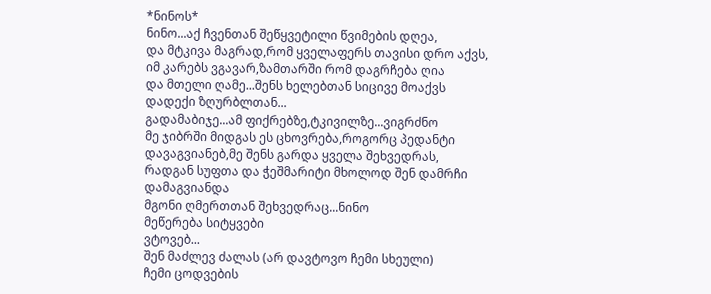*ნინოს*
ნინო...აქ ჩვენთან შეწყვეტილი წვიმების დღეა,
და მტკივა მაგრად,რომ ყველაფერს თავისი დრო აქვს,
იმ კარებს ვგავარ,ზამთარში რომ დაგრჩება ღია
და მთელი ღამე...შენს ხელებთან სიცივე მოაქვს
დადექი ზღურბლთან...
გადამაბიჯე...ამ ფიქრებზე,ტკივილზე...ვიგრძნო
მე ჯიბრში მიდგას ეს ცხოვრება,როგორც პედანტი
დავაგვიანებ,მე შენს გარდა ყველა შეხვედრას,
რადგან სუფთა და ჭეშმარიტი მხოლოდ შენ დამრჩი
დამაგვიანდა
მგონი ღმერთთან შეხვედრაც...ნინო
მეწერება სიტყვები
ვტოვებ...
შენ მაძლევ ძალას (არ დავტოვო ჩემი სხეული)
ჩემი ცოდვების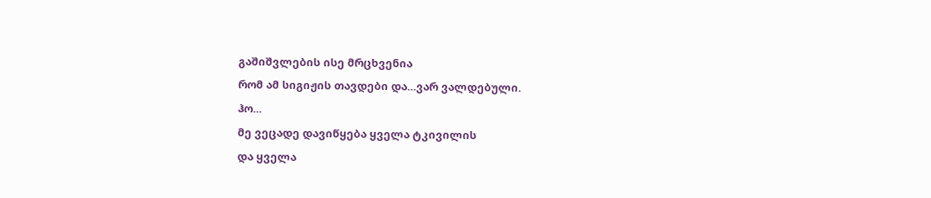გაშიშვლების ისე მრცხვენია
რომ ამ სიგიჟის თავდები და...ვარ ვალდებული.
ჰო...
მე ვეცადე დავიწყება ყველა ტკივილის
და ყველა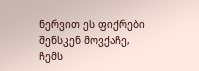ნერვით ეს ფიქრები შენსკენ მოვქაჩე,
ჩემს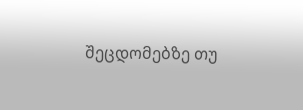შეცდომებზე თუ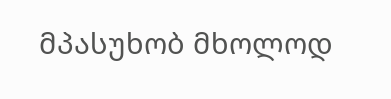მპასუხობ მხოლოდ